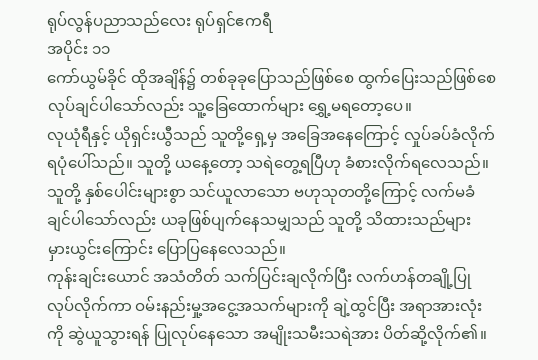ရုပ်လွန်ပညာသည်လေး ရုပ်ရှင်ဧကရီ
အပိုင်း ၁၁
ကော်ယွမ်ခိုင် ထိုအချိန်၌ တစ်ခုခုပြောသည်ဖြစ်စေ ထွက်ပြေးသည်ဖြစ်စေ လုပ်ချင်ပါသော်လည်း သူ့ခြေထောက်များ ရွှေ့မရတော့ပေ။
လုယုံရီနှင့် ယိုရှင်းယွီသည် သူတို့ရှေ့မှ အခြေအနေကြောင့် လှုပ်ခပ်ခံလိုက်ရပုံပေါ်သည်။ သူတို့ ယနေ့တော့ သရဲတွေ့ရပြီဟု ခံစားလိုက်ရလေသည်။ သူတို့ နှစ်ပေါင်းများစွာ သင်ယူလာသော ဗဟုသုတတို့ကြောင့် လက်မခံချင်ပါသော်လည်း ယခုဖြစ်ပျက်နေသမျှသည် သူတို့ သိထားသည်များ မှားယွင်းကြောင်း ပြောပြနေလေသည်။
ကုန်းချင်းယောင် အသံတိတ် သက်ပြင်းချလိုက်ပြီး လက်ဟန်တချို့ပြုလုပ်လိုက်ကာ ဝမ်းနည်းမှု့အငွေ့အသက်များကို ချဲ့ထွင်ပြီး အရာအားလုံးကို ဆွဲယူသွားရန် ပြုလုပ်နေသော အမျိုးသမီးသရဲအား ပိတ်ဆို့လိုက်၏။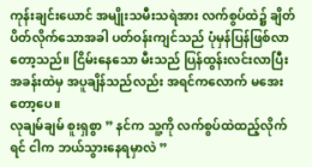ကုန်းချင်းယောင် အမျိုးသမီးသရဲအား လက်စွပ်ထဲ၌ ချိတ်ပိတ်လိုက်သောအခါ ပတ်ဝန်းကျင်သည် ပုံမှန်ပြန်ဖြစ်လာတော့သည်။ ငြိမ်းနေသော မီးသည် ပြန်ထွန်းလင်းလာပြီး အခန်းထဲမှ အပူချိန်သည်လည်း အရင်ကလောက် မအေးတော့ပေ။
လုချမ်ချမ် စူးရှစွာ ” နင်က သူ့ကို လက်စွပ်ထဲထည့်လိုက်ရင် ငါက ဘယ်သွားနေရမှာလဲ ”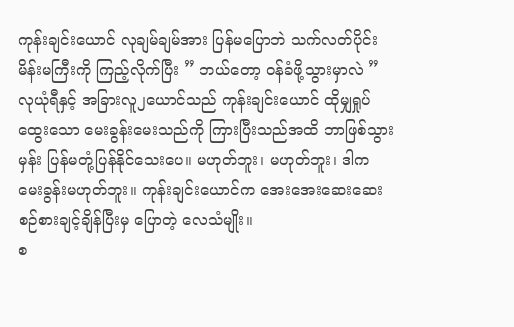ကုန်းချင်းယောင် လုချမ်ချမ်အား ပြန်မပြောဘဲ သက်လတ်ပိုင်းမိန်းမကြီးကို ကြည့်လိုက်ပြီး ” ဘယ်တော့ ဝန်ခံဖို့သွားမှာလဲ ”
လုယုံရီနှင့် အခြားလူ၂ယောင်သည် ကုန်းချင်းယောင် ထိုမျှရှုပ်ထွေးသော မေးခွန်းမေးသည်ကို ကြားပြီးသည်အထိ ဘာဖြစ်သွားမှန်း ပြန်မတုံ့ပြန်နိုင်သေးပေ။ မဟုတ်ဘူး၊ မဟုတ်ဘူး၊ ဒါက မေးခွန်းမဟုတ်ဘူး။ ကုန်းချင်းယောင်က အေးအေးဆေးဆေး စဉ်စားချင့်ချိန်ပြီးမှ ပြောတဲ့ လေသံမျိုး။
စ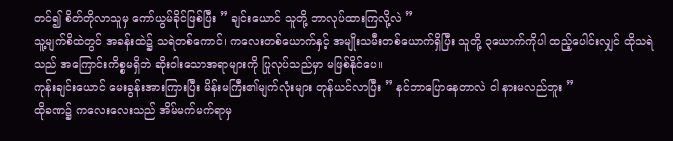တင်၍ စိတ်တိုလာသူမှ ကော်ယွမ်ခိုင်ဖြစ်ပြီး ” ချင်းယောင် သူတို့ ဘာလုပ်ထားကြလို့လဲ ”
သူ့မျက်စိထဲတွင် အခန်းထဲ၌ သရဲတစ်ကောင်၊ ကလေးတစ်ယောက်နှင့် အမျိုးသမီးတစ်ယောက်ရှိပြီး သူတို့ ၃ယောက်ကိုပါ ထည့်ပေါင်းလျှင် ထိုသရဲသည် အကြောင်းကိစ္စမရှိဘဲ ဆိုးဝါးသောအရာများကို ပြုလုပ်သည်မှာ မဖြစ်နိုင်ပေ။
ကုန်းချင်းယောင် မေးခွန်းအားကြားပြီး မိန်းမကြီး၏မျက်လုံးများ တုန်ယင်လာပြီး ” နင်ဘာပြောနေတာလဲ ငါ နားမလည်ဘူး ”
ထိုခဏ၌ ကလေးလေးသည် အိမ်မက်မက်ရာမှ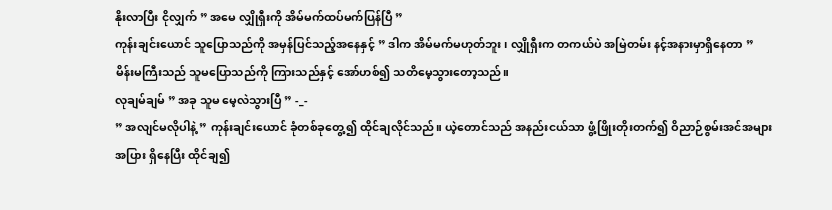နိုးလာပြီး ငိုလျှက် ” အမေ လျှိုရှီးကို အိမ်မက်ထပ်မက်ပြန်ပြီ ”
ကုန်းချင်းယောင် သူပြောသည်ကို အမှန်ပြင်သည့်အနေနှင့် ” ဒါက အိမ်မက်မဟုတ်ဘူး၊ လျှိုရှီးက တကယ်ပဲ အမြဲတမ်း နင့်အနားမှာရှိနေတာ ”
မိန်းမကြီးသည် သူမပြောသည်ကို ကြားသည်နှင့် အော်ဟစ်၍ သတိမေ့သွားတော့သည်။
လုချမ်ချမ် ” အခု သူမ မေ့လဲသွားပြီ ” -_-
” အလျင်မလိုပါနဲ့ ” ကုန်းချင်းယောင် ခုံတစ်ခုတွေ့၍ ထိုင်ချလိုင်သည်။ ယဲ့တောင်သည် အနည်းငယ်သာ ဖွံ့ဖြိုးတိုးတက်၍ ဝိညာဉ်စွမ်းအင်အများအပြား ရှိနေပြီး ထိုင်ချ၍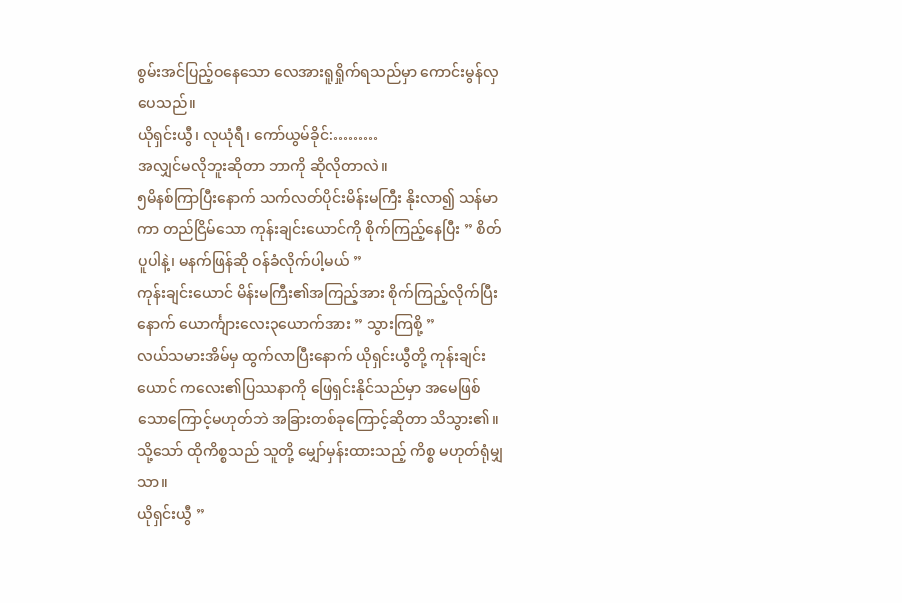စွမ်းအင်ပြည့်ဝနေသော လေအားရူရှိုက်ရသည်မှာ ကောင်းမွန်လှပေသည်။
ယိုရှင်းယွီ၊ လုယုံရီ၊ ကော်ယွမ်ခိုင်:………
အလျှင်မလိုဘူးဆိုတာ ဘာကို ဆိုလိုတာလဲ။
၅မိနစ်ကြာပြီးနောက် သက်လတ်ပိုင်းမိန်းမကြီး နိုးလာ၍ သန်မာကာ တည်ငြိမ်သော ကုန်းချင်းယောင်ကို စိုက်ကြည့်နေပြီး ” စိတ်ပူပါနဲ့၊ မနက်ဖြန်ဆို ဝန်ခံလိုက်ပါ့မယ် ”
ကုန်းချင်းယောင် မိန်းမကြီး၏အကြည့်အား စိုက်ကြည့်လိုက်ပြီးနောက် ယောင်္ကျားလေး၃ယောက်အား ” သွားကြစို့ ”
လယ်သမားအိမ်မှ ထွက်လာပြီးနောက် ယိုရှင်းယွီတို့ ကုန်းချင်းယောင် ကလေး၏ပြဿနာကို ဖြေရှင်းနိုင်သည်မှာ အမေဖြစ်သောကြောင့်မဟုတ်ဘဲ အခြားတစ်ခုကြောင့်ဆိုတာ သိသွား၏။ သို့သော် ထိုကိစ္စသည် သူတို့ မျှော်မှန်းထားသည့် ကိစ္စ မဟုတ်ရုံမျှသာ။
ယိုရှင်းယွီ ”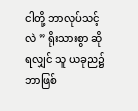ငါတို့ ဘာလုပ်သင့်လဲ ” ရိုးသားစွာ ဆိုရလျှင် သူ ယခုည၌ ဘာဖြစ်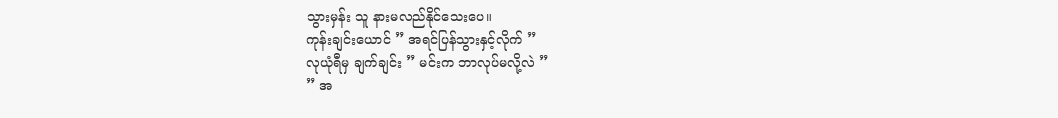သွားမှန်း သူ နားမလည်နိုင်သေးပေ။
ကုန်းချင်းယောင် ” အရင်ပြန်သွားနှင့်လိုက် ”
လုယုံရီမှ ချက်ချင်း ” မင်းက ဘာလုပ်မလို့လဲ ”
” အ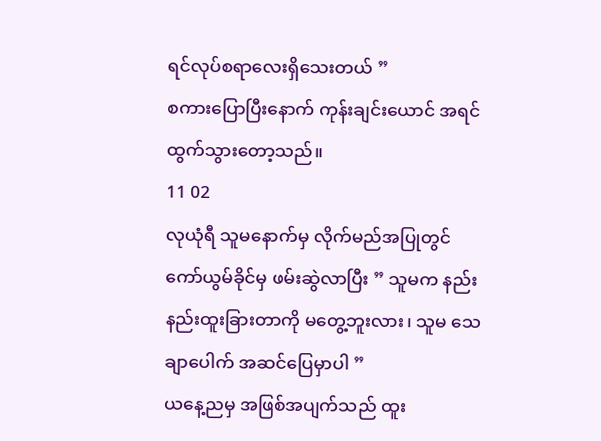ရင်လုပ်စရာလေးရှိသေးတယ် ”
စကားပြောပြီးနောက် ကုန်းချင်းယောင် အရင်ထွက်သွားတော့သည်။
11 02
လုယုံရီ သူမနောက်မှ လိုက်မည်အပြုတွင် ကော်ယွမ်ခိုင်မှ ဖမ်းဆွဲလာပြီး ” သူမက နည်းနည်းထူးခြားတာကို မတွေ့ဘူးလား၊ သူမ သေချာပေါက် အဆင်ပြေမှာပါ ”
ယနေ့ညမှ အဖြစ်အပျက်သည် ထူး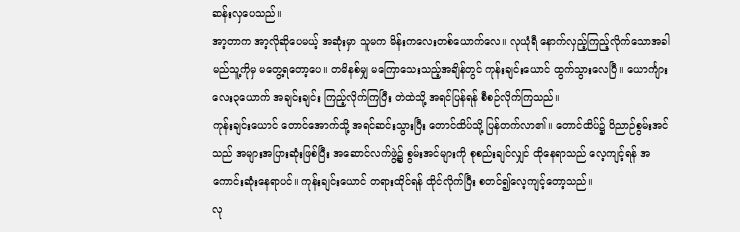ဆန်းလှပေသည်။
အာ့တာက အာ့လိုဆိုပေမယ့် အဆုံးမှာ သူမက မိန်းကလေးတစ်ယောက်လေ။ လုယုံရီ နောက်လှည့်ကြည့်လိုက်သောအခါ မည်သူ့ကိုမှ မတွေ့ရတော့ပေ။ တမိနစ်မျှ မကြောသေးသည့်အချိန်တွင် ကုန်းချင်းယောင် ထွက်သွားလေပြီ။ ယောင်္ကျားလေး၃ယောက် အချင်းချင်း ကြည့်လိုက်ကြပြီး တဲထဲသို့ အရင်ပြန်ရန် စီစဉ်လိုက်ကြသည်။
ကုန်းချင်းယောင် တောင်အောက်သို့ အရင်ဆင်းသွားပြီး တောင်ထိပ်သို့ ပြန်တက်လာ၏။ တောင်ထိပ်၌ ဝိညာဉ်စွမ်းအင်သည် အများအပြားဆုံးဖြစ်ပြီး အဆောင်လက်ဖွဲ့၌ စွမ်းအင်များကို စုစည်းချင်လျှင် ထိုနေရာသည် လေ့ကျင့်ရန် အကောင်းဆုံးနေရာပင်။ ကုန်းချင်းယောင် တရားထိုင်ရန် ထိုင်လိုက်ပြီး စတင်၍လေ့ကျင့်တော့သည်။
လု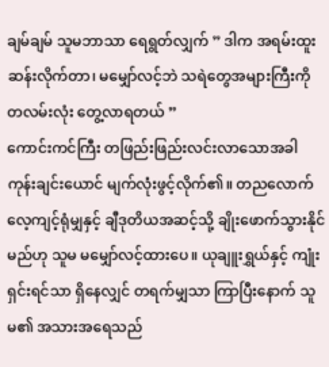ချမ်ချမ် သူမဘာသာ ရေရွတ်လျှက် ” ဒါက အရမ်းထူးဆန်းလိုက်တာ၊ မမျှော်လင့်ဘဲ သရဲတွေအများကြီးကို တလမ်းလုံး တွေ့လာရတယ် ”
ကောင်းကင်ကြီး တဖြည်းဖြည်းလင်းလာသောအခါ ကုန်းချင်းယောင် မျက်လုံးဖွင့်လိုက်၏။ တညလောက် လေ့ကျင့်ရုံမျှနှင့် ချီဒုတိယအဆင့်သို့ ချိုးဖောက်သွားနိုင်မည်ဟု သူမ မမျှော်လင့်ထားပေ။ ယုချူးရွှယ်နှင့် ကျုံးရှင်းရင်သာ ရှိနေလျှင် တရက်မျှသာ ကြာပြီးနောက် သူမ၏ အသားအရေသည်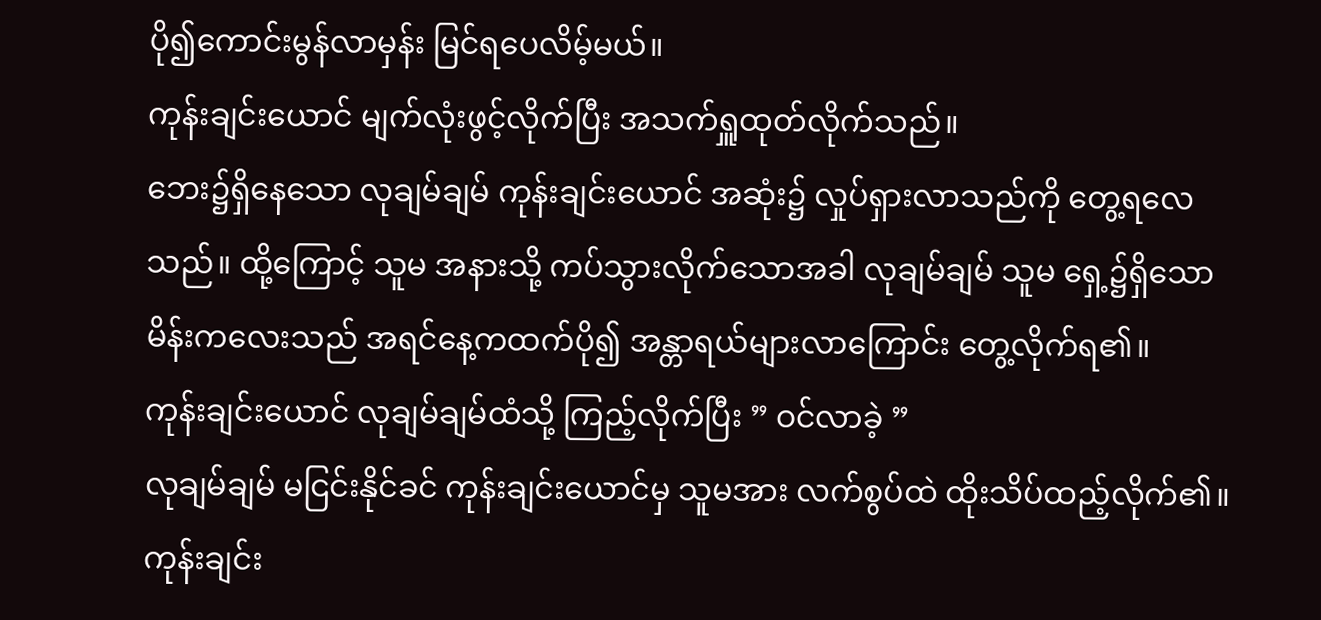ပို၍ကောင်းမွန်လာမှန်း မြင်ရပေလိမ့်မယ်။
ကုန်းချင်းယောင် မျက်လုံးဖွင့်လိုက်ပြီး အသက်ရှူထုတ်လိုက်သည်။
ဘေး၌ရှိနေသော လုချမ်ချမ် ကုန်းချင်းယောင် အဆုံး၌ လှုပ်ရှားလာသည်ကို တွေ့ရလေသည်။ ထို့ကြောင့် သူမ အနားသို့ ကပ်သွားလိုက်သောအခါ လုချမ်ချမ် သူမ ရှေ့၌ရှိသော မိန်းကလေးသည် အရင်နေ့ကထက်ပို၍ အန္တာရယ်များလာကြောင်း တွေ့လိုက်ရ၏။
ကုန်းချင်းယောင် လုချမ်ချမ်ထံသို့ ကြည့်လိုက်ပြီး ” ဝင်လာခဲ့ ”
လုချမ်ချမ် မငြင်းနိုင်ခင် ကုန်းချင်းယောင်မှ သူမအား လက်စွပ်ထဲ ထိုးသိပ်ထည့်လိုက်၏။
ကုန်းချင်း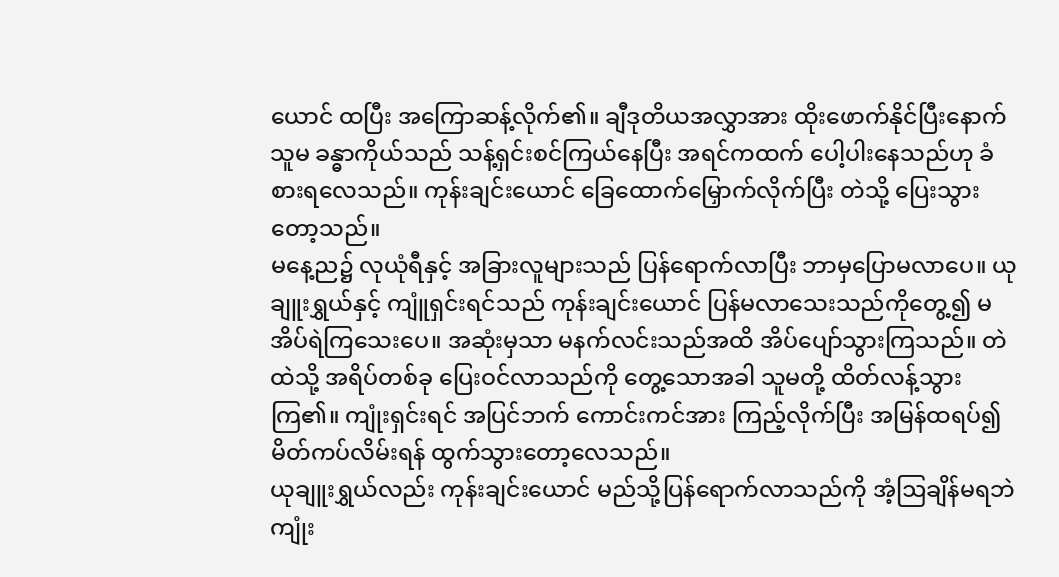ယောင် ထပြီး အကြောဆန့်လိုက်၏။ ချီဒုတိယအလွှာအား ထိုးဖောက်နိုင်ပြီးနောက် သူမ ခန္ဓာကိုယ်သည် သန့်ရှင်းစင်ကြယ်နေပြီး အရင်ကထက် ပေါ့ပါးနေသည်ဟု ခံစားရလေသည်။ ကုန်းချင်းယောင် ခြေထောက်မြှောက်လိုက်ပြီး တဲသို့ ပြေးသွားတော့သည်။
မနေ့ည၌ လုယုံရီနှင့် အခြားလူများသည် ပြန်ရောက်လာပြီး ဘာမှပြောမလာပေ။ ယုချူးရွှယ်နှင့် ကျူံရှင်းရင်သည် ကုန်းချင်းယောင် ပြန်မလာသေးသည်ကိုတွေ့၍ မအိပ်ရဲကြသေးပေ။ အဆုံးမှသာ မနက်လင်းသည်အထိ အိပ်ပျော်သွားကြသည်။ တဲထဲသို့ အရိပ်တစ်ခု ပြေးဝင်လာသည်ကို တွေ့သောအခါ သူမတို့ ထိတ်လန့်သွားကြ၏။ ကျုံးရှင်းရင် အပြင်ဘက် ကောင်းကင်အား ကြည့်လိုက်ပြီး အမြန်ထရပ်၍ မိတ်ကပ်လိမ်းရန် ထွက်သွားတော့လေသည်။
ယုချူးရွှယ်လည်း ကုန်းချင်းယောင် မည်သို့ပြန်ရောက်လာသည်ကို အံ့ဩချိန်မရဘဲ ကျုံး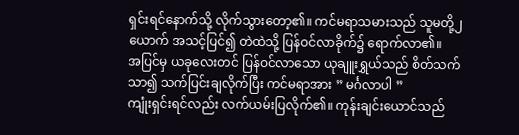ရှင်းရင်နောက်သို့ လိုက်သွားတော့၏။ ကင်မရာသမားသည် သူမတို့၂ယောက် အသင့်ပြင်၍ တဲထဲသို့ ပြန်ဝင်လာခိုက်၌ ရောက်လာ၏။
အပြင်မှ ယခုလေးတင် ပြန်ဝင်လာသော ယုချူးရွှယ်သည် စိတ်သက်သာ၍ သက်ပြင်းချလိုက်ပြီး ကင်မရာအား ” မင်္ဂလာပါ ”
ကျုံးရှင်းရင်လည်း လက်ယမ်းပြလိုက်၏။ ကုန်းချင်းယောင်သည်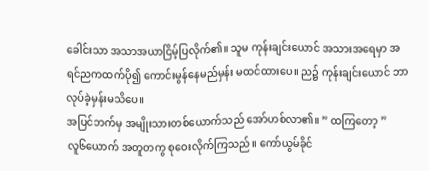ခေါင်းသာ အသာအယာငြိမ့်ပြလိုက်၏။ သူမ ကုန်းချင်းယောင် အသားအရေမှာ အရင်ညကထက်ပို၍ ကောင်းမွန်နေမည်မှန်း မထင်ထားပေ။ ည၌ ကုန်းချင်းယောင် ဘာလုပ်ခဲ့မှန်းမသိပေ။
အပြင်ဘက်မှ အမျိုးသားတစ်ယောက်သည် အော်ဟစ်လာ၏။ ” ထကြတော့ ”
လူ၆ယောက် အတူတကွ စုဝေးလိုက်ကြသည်။ ကော်ယွမ်ခိုင်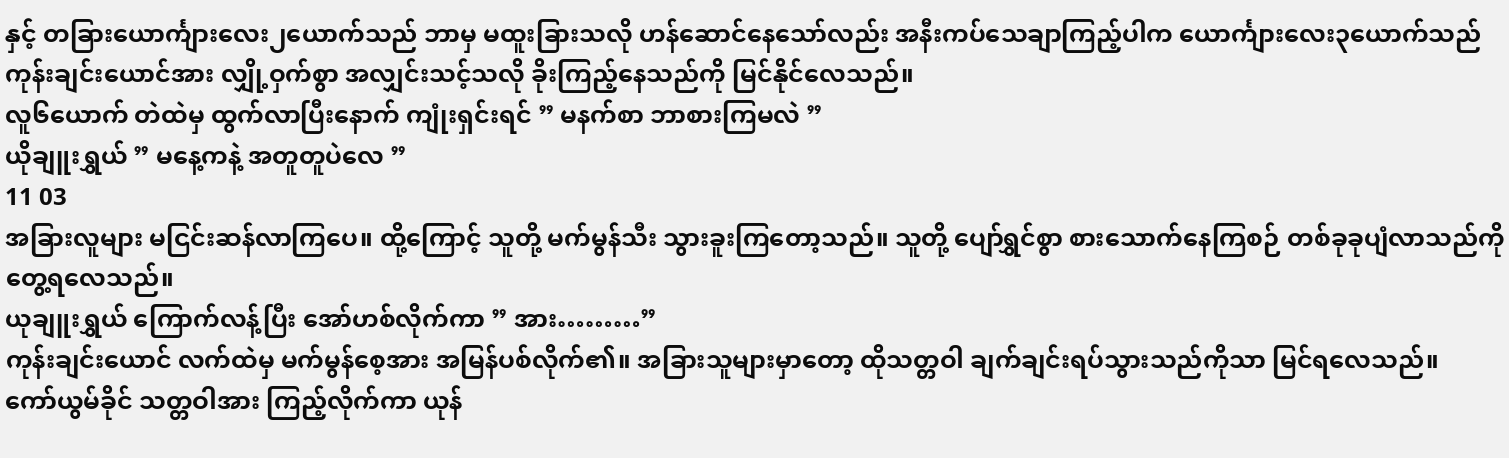နှင့် တခြားယောင်္ကျားလေး၂ယောက်သည် ဘာမှ မထူးခြားသလို ဟန်ဆောင်နေသော်လည်း အနီးကပ်သေချာကြည့်ပါက ယောင်္ကျားလေး၃ယောက်သည် ကုန်းချင်းယောင်အား လျှို့ဝှက်စွာ အလျှင်းသင့်သလို ခိုးကြည့်နေသည်ကို မြင်နိုင်လေသည်။
လူ၆ယောက် တဲထဲမှ ထွက်လာပြီးနောက် ကျုံးရှင်းရင် ” မနက်စာ ဘာစားကြမလဲ ”
ယိုချူးရွှယ် ” မနေ့ကနဲ့ အတူတူပဲလေ ”
11 03
အခြားလူများ မငြင်းဆန်လာကြပေ။ ထို့ကြောင့် သူတို့ မက်မွန်သီး သွားခူးကြတော့သည်။ သူတို့ ပျော်ရွှင်စွာ စားသောက်နေကြစဉ် တစ်ခုခုပျံလာသည်ကို တွေ့ရလေသည်။
ယုချူးရွှယ် ကြောက်လန့်ပြီး အော်ဟစ်လိုက်ကာ ” အား………”
ကုန်းချင်းယောင် လက်ထဲမှ မက်မွန်စေ့အား အမြန်ပစ်လိုက်၏။ အခြားသူများမှာတော့ ထိုသတ္တဝါ ချက်ချင်းရပ်သွားသည်ကိုသာ မြင်ရလေသည်။
ကော်ယွမ်ခိုင် သတ္တဝါအား ကြည့်လိုက်ကာ ယုန်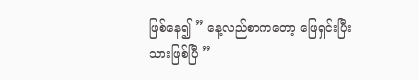ဖြစ်နေ၍ ” နေ့လည်စာကတော့ ဖြေရှင်းပြီးသားဖြစ်ပြီ ”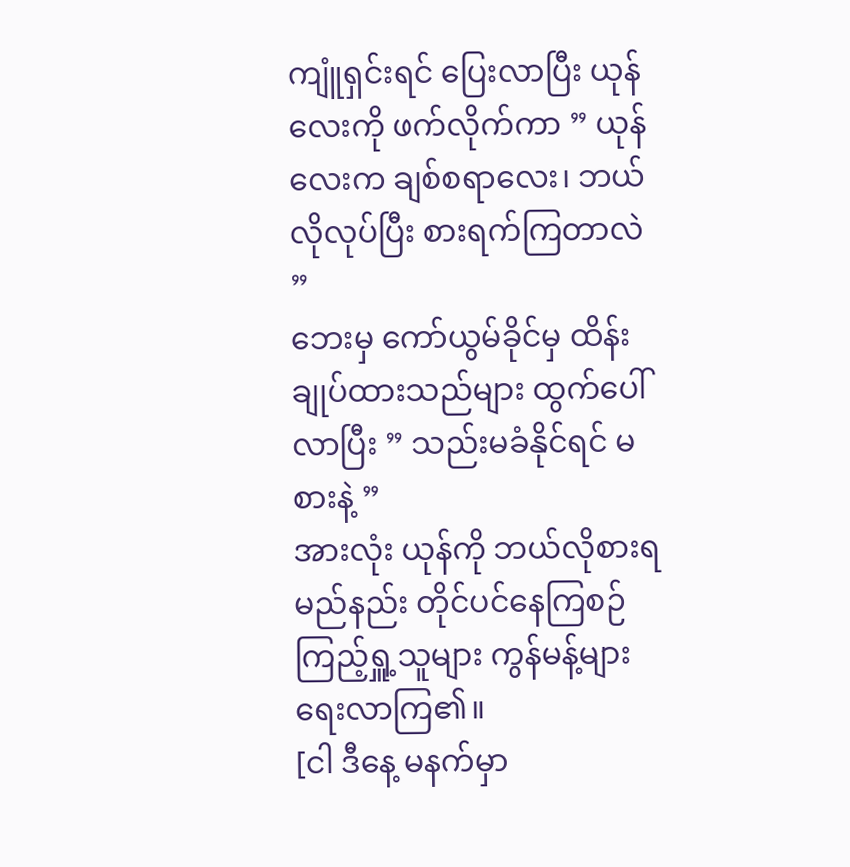ကျူံရှင်းရင် ပြေးလာပြီး ယုန်လေးကို ဖက်လိုက်ကာ ” ယုန်လေးက ချစ်စရာလေး၊ ဘယ်လိုလုပ်ပြီး စားရက်ကြတာလဲ ”
ဘေးမှ ကော်ယွမ်ခိုင်မှ ထိန်းချုပ်ထားသည်များ ထွက်ပေါ်လာပြီး ” သည်းမခံနိုင်ရင် မစားနဲ့ ”
အားလုံး ယုန်ကို ဘယ်လိုစားရမည်နည်း တိုင်ပင်နေကြစဉ် ကြည့်ရှူ့သူများ ကွန်မန့်များ ရေးလာကြ၏။
[ငါ ဒီနေ့ မနက်မှာ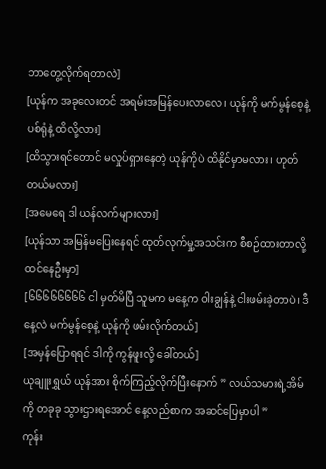ဘာတွေ့လိုက်ရတာလဲ]
[ယုန်က အခုလေးတင် အရမ်းအမြန်ပေးလာလေ၊ ယုန်ကို မက်မွန်စေ့နဲ့ ပစ်ရုံနဲ့ ထိလို့လား]
[ထိသွားရင်တောင် မလှုပ်ရှားနေတဲ့ ယုန်ကိုပဲ ထိနိုင်မှာမလား၊ ဟုတ်တယ်မလား]
[အမေရေ ဒါ ယန်လက်များလား]
[ယုန်သာ အမြန်မပြေးနေရင် ထုတ်လုက်မှု့အသင်းက စီစဉ်ထားတာလို့ ထင်နေဦးမှာ]
[၆၆၆၆၆၆၆၆ ငါ မှတ်မိပြီ သူမက မနေ့က ဝါးချွန်နဲ့ ငါးဖမ်းခဲ့တာပဲ၊ ဒီနေ့လဲ မက်မွန်စေ့နဲ့ ယုန်ကို ဖမ်းလိုက်တယ်]
[အမှန်ပြောရရင် ဒါကို ကွန်ဖူးလို့ ခေါ်တယ်]
ယုချူးရွှယ် ယုန်အား စိုက်ကြည့်လိုက်ပြီးနောက် ” လယ်သမားရဲ့အိမ်ကို တခုခု သွားဌားရအောင် နေ့လည်စာက အဆင်ပြေမှာပါ ”
ကုန်း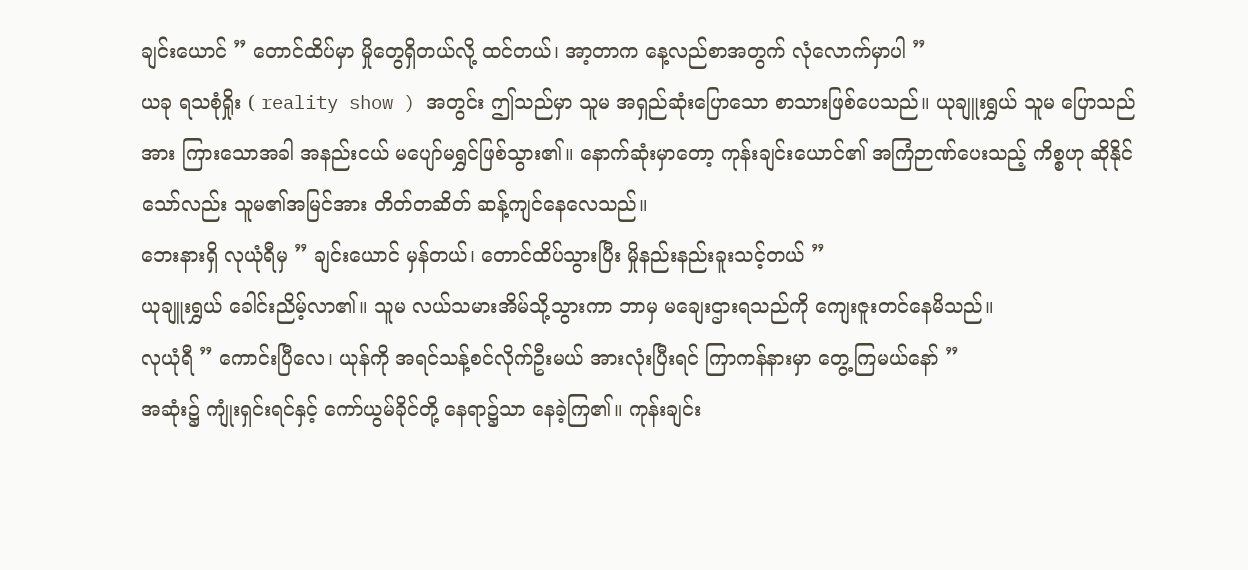ချင်းယောင် ” တောင်ထိပ်မှာ မှိုတွေရှိတယ်လို့ ထင်တယ်၊ အာ့တာက နေ့လည်စာအတွက် လုံလောက်မှာပါ ”
ယခု ရသစုံရှိုး ( reality show ) အတွင်း ဤသည်မှာ သူမ အရှည်ဆုံးပြောသော စာသားဖြစ်ပေသည်။ ယုချူးရွှယ် သူမ ပြောသည်အား ကြားသောအခါ အနည်းငယ် မပျော်မရွှင်ဖြစ်သွား၏။ နောက်ဆုံးမှာတော့ ကုန်းချင်းယောင်၏ အကြံဉာဏ်ပေးသည့် ကိစ္စဟု ဆိုနိုင်သော်လည်း သူမ၏အမြင်အား တိတ်တဆိတ် ဆန့်ကျင်နေလေသည်။
ဘေးနားရှိ လုယုံရီမှ ” ချင်းယောင် မှန်တယ်၊ တောင်ထိပ်သွားပြီး မှိုနည်းနည်းခူးသင့်တယ် ”
ယုချူးရွှယ် ခေါင်းညိမ့်လာ၏။ သူမ လယ်သမားအိမ်သို့သွားကာ ဘာမှ မချေးဌားရသည်ကို ကျေးဇူးတင်နေမိသည်။
လုယုံရီ ” ကောင်းပြီလေ၊ ယုန်ကို အရင်သန့်စင်လိုက်ဦးမယ် အားလုံးပြီးရင် ကြာကန်နားမှာ တွေ့ကြမယ်နော် ”
အဆုံး၌ ကျုံးရှင်းရင်နှင့် ကော်ယွမ်ခိုင်တို့ နေရာ၌သာ နေခဲ့ကြ၏။ ကုန်းချင်း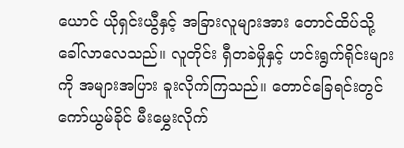ယောင် ယိုရှင်းယွီနှင့် အခြားလူများအား တောင်ထိပ်သို့ ခေါ်လာလေသည်။ လူတိုင်း ရှီတခဲမှိုနှင့် ဟင်းရွက်ရိုင်းများကို အများအပြား ခူးလိုက်ကြသည်။ တောင်ခြေရင်းတွင် ကော်ယွမ်ခိုင် မီးမွှေးလိုက်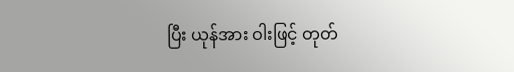ပြီး ယုန်အား ဝါးဖြင့် တုတ်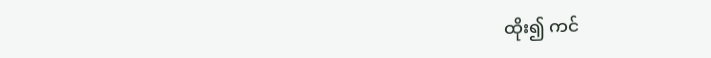ထိုး၍ ကင်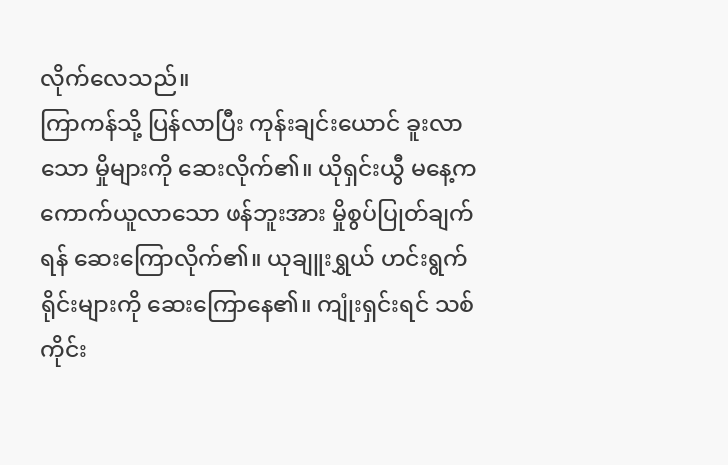လိုက်လေသည်။
ကြာကန်သို့ ပြန်လာပြီး ကုန်းချင်းယောင် ခူးလာသော မှိုများကို ဆေးလိုက်၏။ ယိုရှင်းယွီ မနေ့က ကောက်ယူလာသော ဖန်ဘူးအား မှိုစွပ်ပြုတ်ချက်ရန် ဆေးကြောလိုက်၏။ ယုချူးရွှယ် ဟင်းရွက်ရိုင်းများကို ဆေးကြောနေ၏။ ကျုံးရှင်းရင် သစ်ကိုင်း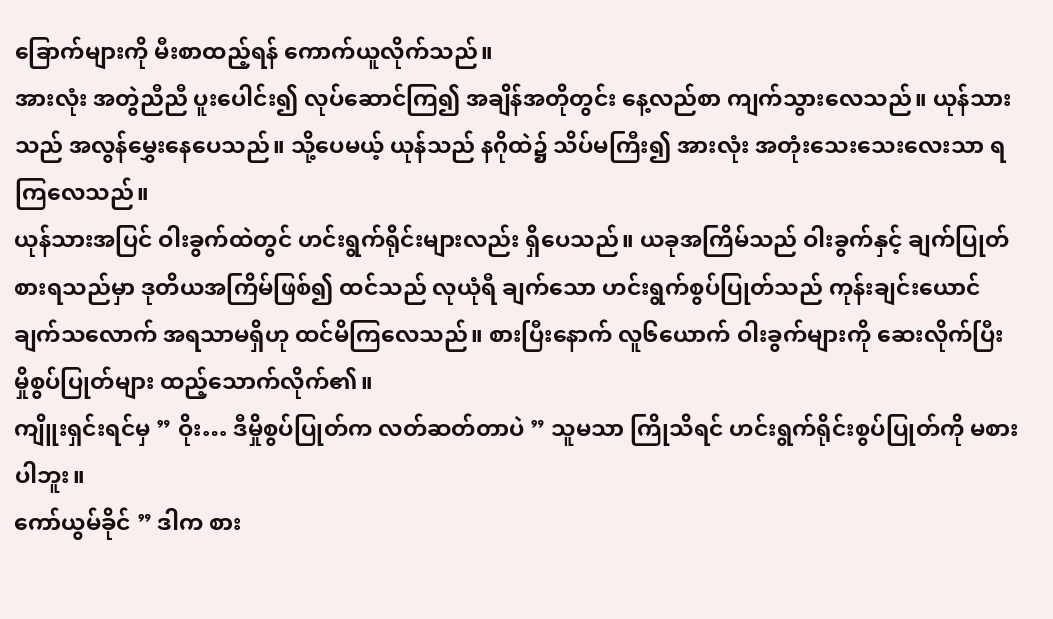ခြောက်များကို မီးစာထည့်ရန် ကောက်ယူလိုက်သည်။
အားလုံး အတွဲညီညီ ပူးပေါင်း၍ လုပ်ဆောင်ကြ၍ အချိန်အတိုတွင်း နေ့လည်စာ ကျက်သွားလေသည်။ ယုန်သားသည် အလွန်မွှေးနေပေသည်။ သို့ပေမယ့် ယုန်သည် နဂိုထဲ၌ သိပ်မကြီး၍ အားလုံး အတုံးသေးသေးလေးသာ ရကြလေသည်။
ယုန်သားအပြင် ဝါးခွက်ထဲတွင် ဟင်းရွက်ရိုင်းများလည်း ရှိပေသည်။ ယခုအကြိမ်သည် ဝါးခွက်နှင့် ချက်ပြုတ်စားရသည်မှာ ဒုတိယအကြိမ်ဖြစ်၍ ထင်သည် လုယုံရီ ချက်သော ဟင်းရွက်စွပ်ပြုတ်သည် ကုန်းချင်းယောင် ချက်သလောက် အရသာမရှိဟု ထင်မိကြလေသည်။ စားပြီးနောက် လူ၆ယောက် ဝါးခွက်များကို ဆေးလိုက်ပြီး မှိုစွပ်ပြုတ်များ ထည့်သောက်လိုက်၏။
ကျိူးရှင်းရင်မှ ” ဝိုး… ဒီမှိုစွပ်ပြုတ်က လတ်ဆတ်တာပဲ ” သူမသာ ကြိုသိရင် ဟင်းရွက်ရိုင်းစွပ်ပြုတ်ကို မစားပါဘူး။
ကော်ယွမ်ခိုင် ” ဒါက စား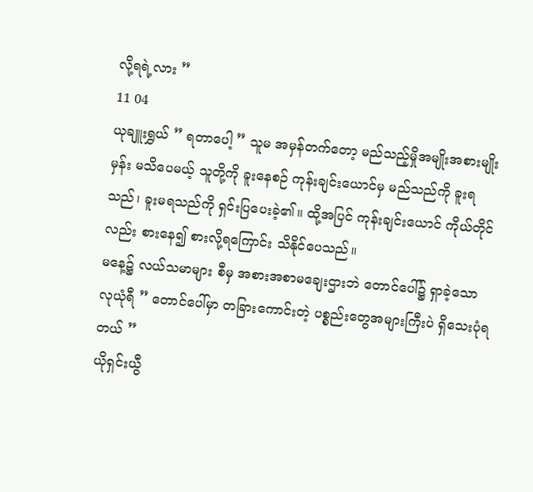လို့ရရဲ့လား ”
11 04
ယုချူးရွှယ် ” ရတာပေါ့ ” သူမ အမှန်တက်တော့ မည်သည့်မှိုအမျိုးအစားမျိုးမှန်း မသိပေမယ့် သူတို့ကို ခူးနေစဉ် ကုန်းချင်းယောင်မှ မည်သည်ကို ခူးရသည်၊ ခူးမရသည်ကို ရှင်းပြပေးခဲ့၏။ ထို့အပြင် ကုန်းချင်းယောင် ကိုယ်တိုင်လည်း စားနေ၍ စားလို့ရကြောင်း သိနိုင်ပေသည်။
မနေ့၌ လယ်သမာများ စီမှ အစားအစာမချေးဌားဘဲ တောင်ပေါ်၌ ရှာခဲ့သော လုယုံရီ ” တောင်ပေါ်မှာ တခြားကောင်းတဲ့ ပစ္စည်းတွေအများကြီးပဲ ရှိသေးပုံရတယ် ”
ယိုရှင်းယွီ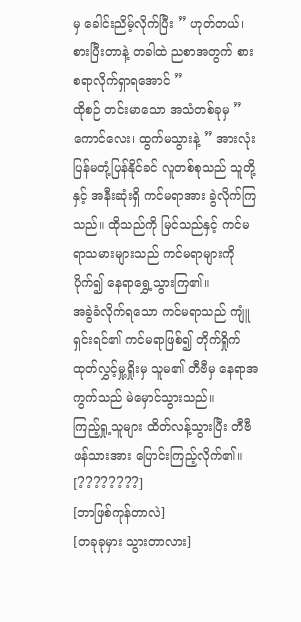မှ ခေါင်းညိမ့်လိုက်ပြီး ” ဟုတ်တယ်၊ စားပြီးတာနဲ့ တခါထဲ ညစာအတွက် စားစရာလိုက်ရှာရအောင် ”
ထိုစဉ် တင်းမာသော အသံတစ်ခုမှ ” ကောင်လေး၊ ထွက်မသွားနဲ့ ” အားလုံး ပြန်မတုံ့ပြန်နိုင်ခင် လူတစ်စုသည် သူတို့နှင့် အနီးဆုံးရှိ ကင်မရာအား ခွဲလိုက်ကြသည်။ ထိုသည်ကို မြင်သည်နှင့် ကင်မရာသမားများသည် ကင်မရာများကို ပိုက်၍ နေရာရွှေ့သွားကြ၏။
အခွဲခံလိုက်ရသော ကင်မရာသည် ကျူံရှင်းရင်၏ ကင်မရာဖြစ်၍ တိုက်ရှိုက်ထုတ်လွှင့်မှု့ရှိုးမှ သူမ၏ တီဗီမှ နေရာအကွက်သည် မဲမှောင်သွားသည်။
ကြည့်ရှု့သူများ ထိတ်လန့်သွားပြီး တီဗီဖန်သားအား ပြောင်းကြည့်လိုက်၏။ [????????]
[ဘာဖြစ်ကုန်တာလဲ]
[တခုခုမှား သွားတာလား]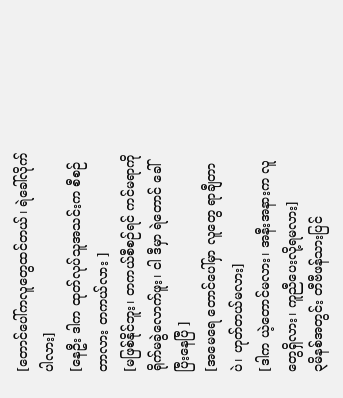[တောင်ပေါ်ကလူတွေထင်တယ်၊ ရဲခေါ်လိုက်ပါလား]
[နေဦး ဒါက ထုတ်လုပ်သူအသင်းက စီစဉ်တာလား တကယ်လား ]
[မဖြစ်နိုင်ဘူး၊ တကယ်စီစဉ်ရင် ကင်မရာကို ရိုက်မခွဲလောက်ဖူး၊ ငါ ဒီမှာ ရဲတောင် ခေါ်ပြီးနေပြီ ]
[အမေရေ တောင်ပေါ်မှာ လူတွေ ရာချီတာပဲ၊ ဟုတ်တယ်မလား]
[ဒါက ယဲ့တောင်မလား၊ အနီးအနားက လူတွေရှိလား၊ ကူညီပေးလို့ရမလား]
၃မိနစ်အတွင်း တီဗီဖန်သားပြင်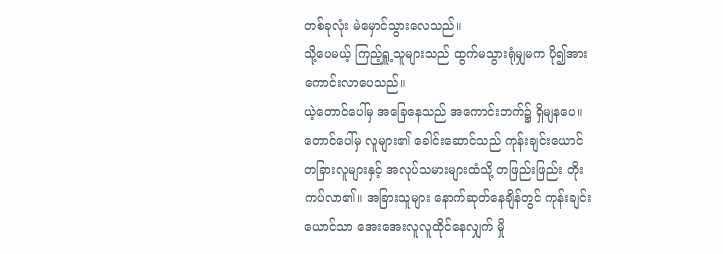တစ်ခုလုံး မဲမှောင်သွားလေသည်။
သို့ပေမယ့် ကြည့်ရှူ့သူများသည် ထွက်မသွားရုံမျှမက ပို၍အားကောင်းလာပေသည်။
ယဲ့တောင်ပေါ်မှ အခြေနေသည် အကောင်းဘက်၌ ရှိမျနပေ။ တောင်ပေါ်မှ လူများ၏ ခေါင်းဆောင်သည် ကုန်းချင်းယောင် တခြားလူများနှင့် အလုပ်သမားများထံသို့ တဖြည်းဖြည်း တိုးကပ်လာ၏။ အခြားသူများ နောက်ဆုတ်နေချိန်တွင် ကုန်းချင်းယောင်သာ အေးအေးလူလူထိုင်နေလျှက် မှို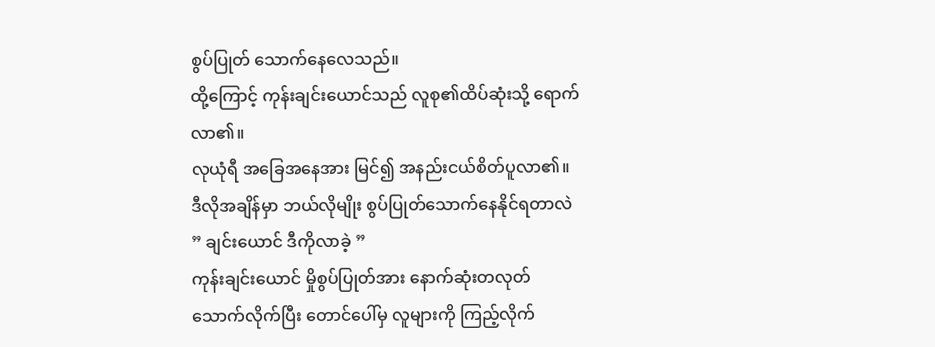စွပ်ပြုတ် သောက်နေလေသည်။
ထို့ကြောင့် ကုန်းချင်းယောင်သည် လူစု၏ထိပ်ဆုံးသို့ ရောက်လာ၏။
လုယုံရီ အခြေအနေအား မြင်၍ အနည်းငယ်စိတ်ပူလာ၏။ ဒီလိုအချိန်မှာ ဘယ်လိုမျိုး စွပ်ပြုတ်သောက်နေနိုင်ရတာလဲ ” ချင်းယောင် ဒီကိုလာခဲ့ ”
ကုန်းချင်းယောင် မှိုစွပ်ပြုတ်အား နောက်ဆုံးတလုတ်သောက်လိုက်ပြီး တောင်ပေါ်မှ လူများကို ကြည့်လိုက်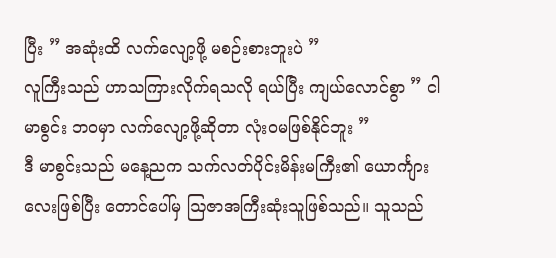ပြီး ” အဆုံးထိ လက်လျော့ဖို့ မစဉ်းစားဘူးပဲ ”
လူကြီးသည် ဟာသကြားလိုက်ရသလို ရယ်ပြီး ကျယ်လောင်စွာ ” ငါ မာစွင်း ဘဝမှာ လက်လျော့ဖို့ဆိုတာ လုံးဝမဖြစ်နိုင်ဘူး ”
ဒီ မာစွင်းသည် မနေ့ညက သက်လတ်ပိုင်းမိန်းမကြီး၏ ယောင်္ကျားလေးဖြစ်ပြီး တောင်ပေါ်မှ ဩဇာအကြီးဆုံးသူဖြစ်သည်။ သူသည်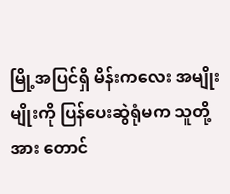မြို့အပြင်ရှိ မိန်းကလေး အမျိုးမျိုးကို ပြန်ပေးဆွဲရုံမက သူတို့အား တောင်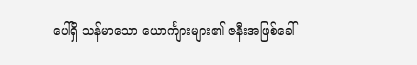ပေါ်ရှိ သန်မာသော ယောင်္ကျားများ၏ ဇနီးအဖြစ်ခေါ်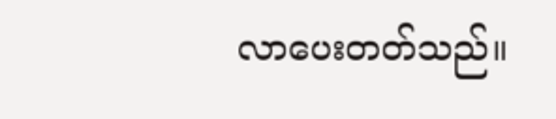လာပေးတတ်သည်။